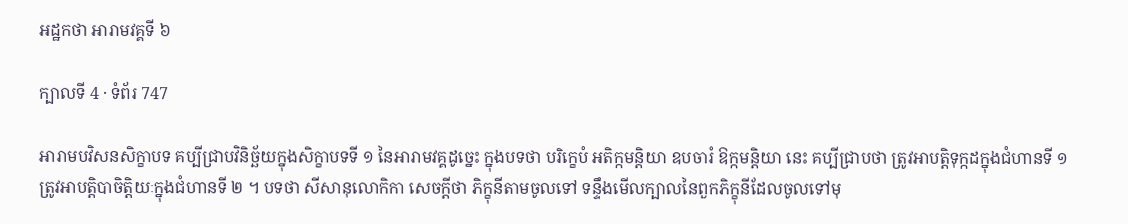អដ្ឋកថា អារាមវគ្គទី ៦

ក្បាលទី 4 · ទំព័រ 747

អារាមបវិសនសិក្ខាបទ គប្បីជ្រាបវិនិច្ឆ័យក្នុងសិក្ខាបទទី ១ នៃអារាមវគ្គដូច្នេះ ក្នុងបទថា បរិក្ខេបំ អតិក្កមន្តិយា ឧបចារំ ឱក្កមន្តិយា នេះ គប្បីជ្រាបថា ត្រូវអាបត្តិទុក្កដក្នុងជំហានទី ១ ត្រូវអាបត្តិបាចិត្តិយៈក្នុងជំហានទី ២ ។ បទថា សីសានុលោកិកា សេចក្តីថា ភិក្ខុនីតាមចូលទៅ ទន្ទឹងមើលក្បាលនៃពួកភិក្ខុនីដែលចូលទៅមុ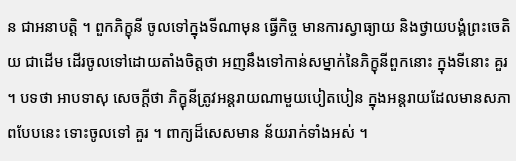ន ជាអនាបត្តិ ។ ពួកភិក្ខុនី ចូលទៅក្នុងទីណាមុន ធ្វើកិច្ច មានការស្វាធ្យាយ និងថ្វាយបង្គំព្រះចេតិយ ជាដើម ដើរចូលទៅដោយតាំងចិត្តថា អញនឹងទៅកាន់សម្នាក់នៃភិក្ខុនីពួកនោះ ក្នុងទីនោះ គួរ ។ បទថា អាបទាសុ សេចក្តីថា ភិក្ខុនីត្រូវអន្តរាយណាមួយបៀតបៀន ក្នុងអន្តរាយដែលមានសភាពបែបនេះ ទោះចូលទៅ គួរ ។ ពាក្យដ៏សេសមាន ន័យរាក់ទាំងអស់ ។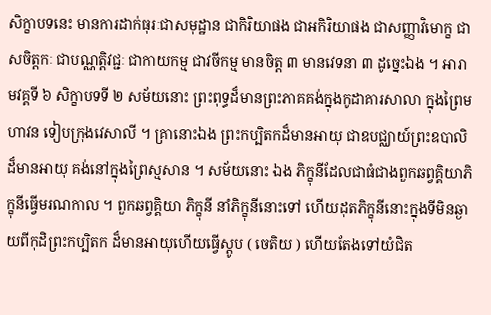សិក្ខាបទនេះ មានការដាក់ធុរៈជាសមុដ្ឋាន ជាកិរិយាផង ជាអកិរិយាផង ជាសញ្ញាវិមោក្ខ ជាសចិត្តកៈ ជាបណ្ណត្តិវជ្ជៈ ជាកាយកម្ម ជាវចីកម្ម មានចិត្ត ៣ មានវេទនា ៣ ដូច្នេះឯង ។ អារាមវគ្គទី ៦ សិក្ខាបទទី ២ សម័យនោះ ព្រះពុទ្ធដ៏មានព្រះភាគគង់ក្នុងកូដាគារសាលា ក្នុងព្រៃមហាវន ទៀបក្រុងវេសាលី ។ គ្រានោះឯង ព្រះកប្បិតកដ៏មានអាយុ ជាឧបជ្ឈាយ៍ព្រះឧបាលិដ៏មានអាយុ គង់នៅក្នុងព្រៃស្មសាន ។ សម័យនោះ ឯង ភិក្ខុនីដែលជាធំជាងពួកឆព្វគ្គិយាភិក្ខុនីធ្វើមរណកាល ។ ពួកឆព្វគ្គិយា ភិក្ខុនី នាំភិក្ខុនីនោះទៅ ហើយដុតភិក្ខុនីនោះក្នុងទីមិនឆ្ងាយពីកុដិព្រះកប្បិតក ដ៏មានអាយុហើយធ្វើស្តូប ( ចេតិយ ) ហើយតែងទៅយំជិត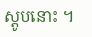ស្តូបនោះ ។